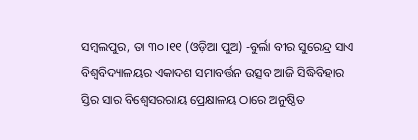ସମ୍ବଲପୁର, ତା ୩୦।୧୧ (ଓଡ଼ିଆ ପୁଅ) -ବୁର୍ଲା ବୀର ସୁରେନ୍ଦ୍ର ସାଏ ବିଶ୍ୱବିଦ୍ୟାଳୟର ଏକାଦଶ ସମାବର୍ତ୍ତନ ଉତ୍ସବ ଆଜି ସିଦ୍ଧିବିହାର ସ୍ତିର ସାର ବିଶ୍ୱେସରରାୟ ପ୍ରେକ୍ଷାଳୟ ଠାରେ ଅନୁଷ୍ଠିତ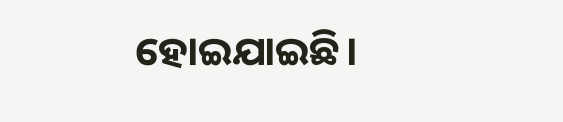ହୋଇଯାଇଛି।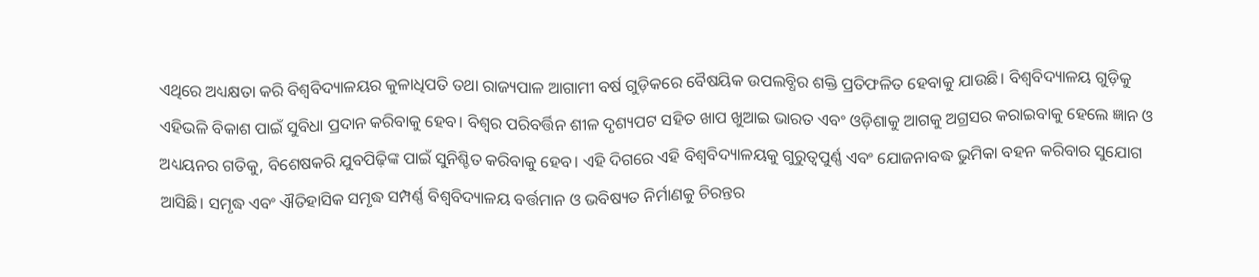ଏଥିରେ ଅଧ୍ୟକ୍ଷତା କରି ବିଶ୍ୱବିଦ୍ୟାଳୟର କୁଳାଧିପତି ତଥା ରାଜ୍ୟପାଳ ଆଗାମୀ ବର୍ଷ ଗୁଡ଼ିକରେ ବୈଷୟିକ ଉପଲବ୍ଧିର ଶକ୍ତି ପ୍ରତିଫଳିତ ହେବାକୁ ଯାଉଛି। ବିଶ୍ୱବିଦ୍ୟାଳୟ ଗୁଡ଼ିକୁ ଏହିଭଳି ବିକାଶ ପାଇଁ ସୁବିଧା ପ୍ରଦାନ କରିବାକୁ ହେବ। ବିଶ୍ୱର ପରିବର୍ତ୍ତିନ ଶୀଳ ଦୃଶ୍ୟପଟ ସହିତ ଖାପ ଖୁଆଇ ଭାରତ ଏବଂ ଓଡ଼ିଶାକୁ ଆଗକୁ ଅଗ୍ରସର କରାଇବାକୁ ହେଲେ ଜ୍ଞାନ ଓ ଅଧ୍ୟୟନର ଗତିକୁ, ବିଶେଷକରି ଯୁବପିଢ଼ିଙ୍କ ପାଇଁ ସୁନିଶ୍ଚିତ କରିବାକୁ ହେବ। ଏହି ଦିଗରେ ଏହି ବିଶ୍ୱବିଦ୍ୟାଳୟକୁ ଗୁରୁତ୍ୱପୁର୍ଣ୍ଣ ଏବଂ ଯୋଜନାବଦ୍ଧ ଭୁମିକା ବହନ କରିବାର ସୁଯୋଗ ଆସିଛି। ସମୃଦ୍ଧ ଏବଂ ଐତିହାସିକ ସମୃଦ୍ଧ ସମ୍ପର୍ଣ୍ଣ ବିଶ୍ୱବିଦ୍ୟାଳୟ ବର୍ତ୍ତମାନ ଓ ଭବିଷ୍ୟତ ନିର୍ମାଣକୁ ଚିରନ୍ତର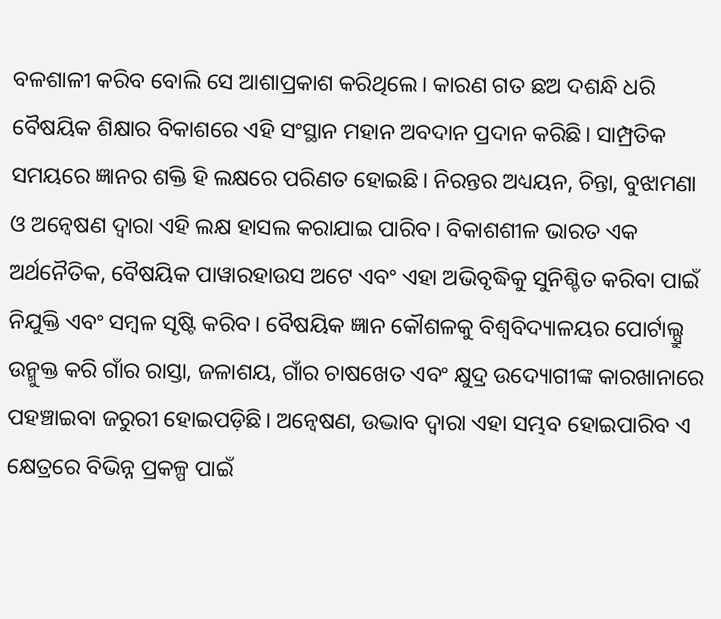ବଳଶାଳୀ କରିବ ବୋଲି ସେ ଆଶାପ୍ରକାଶ କରିଥିଲେ। କାରଣ ଗତ ଛଅ ଦଶନ୍ଧି ଧରି ବୈଷୟିକ ଶିକ୍ଷାର ବିକାଶରେ ଏହି ସଂସ୍ଥାନ ମହାନ ଅବଦାନ ପ୍ରଦାନ କରିଛି। ସାମ୍ପ୍ରତିକ ସମୟରେ ଜ୍ଞାନର ଶକ୍ତି ହି ଲକ୍ଷରେ ପରିଣତ ହୋଇଛି। ନିରନ୍ତର ଅଧ୍ୟୟନ, ଚିନ୍ତା, ବୁଝାମଣା ଓ ଅନ୍ୱେଷଣ ଦ୍ୱାରା ଏହି ଲକ୍ଷ ହାସଲ କରାଯାଇ ପାରିବ। ବିକାଶଶୀଳ ଭାରତ ଏକ ଅର୍ଥନୈତିକ, ବୈଷୟିକ ପାୱାରହାଉସ ଅଟେ ଏବଂ ଏହା ଅଭିବୃଦ୍ଧିକୁ ସୁନିଶ୍ଚିତ କରିବା ପାଇଁ ନିଯୁକ୍ତି ଏବଂ ସମ୍ବଳ ସୃଷ୍ଟି କରିବ। ବୈଷୟିକ ଜ୍ଞାନ କୌଶଳକୁ ବିଶ୍ୱବିଦ୍ୟାଳୟର ପୋର୍ଟାଲ୍ସ୍ରୁ ଉନ୍ମୁକ୍ତ କରି ଗାଁର ରାସ୍ତା, ଜଳାଶୟ, ଗାଁର ଚାଷଖେତ ଏବଂ କ୍ଷୁଦ୍ର ଉଦ୍ୟୋଗୀଙ୍କ କାରଖାନାରେ ପହଞ୍ଚାଇବା ଜରୁରୀ ହୋଇପଡ଼ିଛି। ଅନ୍ୱେଷଣ, ଉଦ୍ଭାବ ଦ୍ୱାରା ଏହା ସମ୍ଭବ ହୋଇପାରିବ ଏ କ୍ଷେତ୍ରରେ ବିଭିନ୍ନ ପ୍ରକଳ୍ପ ପାଇଁ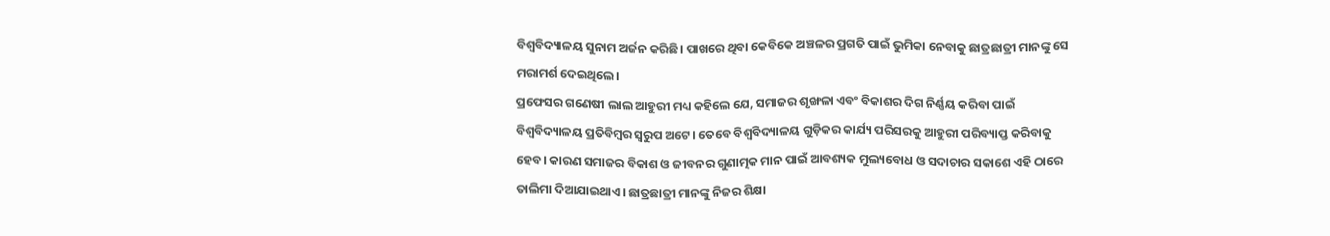ବିଶ୍ୱବିଦ୍ୟାଳୟ ସୁନାମ ଅର୍ଜନ କରିଛି। ପାଖରେ ଥିବା କେବିକେ ଅଞ୍ଚଳର ପ୍ରଗତି ପାଇଁ ଭୁମିକା ନେବାକୁ ଛାତ୍ରଛାତ୍ରୀ ମାନଙ୍କୁ ସେ ମରାମର୍ଶ ଦେଇଥିଲେ।
ପ୍ରଫେସର ଗଣେଷୀ ଲାଲ ଆହୁରୀ ମଧ୍ୟ କହିଲେ ଯେ, ସମାଜର ଶୃଙ୍ଖଳା ଏବଂ ବିକାଶର ଦିଗ ନିର୍ଣ୍ଣୟ କରିବା ପାଇଁ ବିଶ୍ୱବିଦ୍ୟାଳୟ ପ୍ରତିବିମ୍ବର ସ୍ୱରୁପ ଅଟେ। ତେବେ ବିଶ୍ୱବିଦ୍ୟାଳୟ ଗୁଡ଼ିକର କାର୍ଯ୍ୟ ପରିସରକୁ ଆହୁରୀ ପରିବ୍ୟାପ୍ତ କରିବାକୁ ହେବ। କାରଣ ସମାଜର ବିକାଶ ଓ ଜୀବନର ଗୁଣାତ୍ମକ ମାନ ପାଇଁ ଆବଶ୍ୟକ ମୁଲ୍ୟବୋଧ ଓ ସଦାଚାର ସକାଶେ ଏହି ଠାରେ ତାଲିମା ଦିଆଯାଇଥାଏ। ଛାତ୍ରଛାତ୍ରୀ ମାନଙ୍କୁ ନିଜର ଶିକ୍ଷା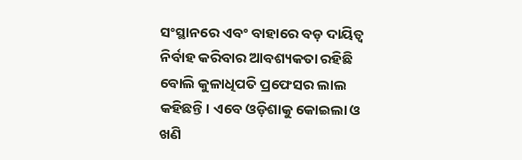ସଂସ୍ଥାନରେ ଏବଂ ବାହାରେ ବଡ଼ ଦାୟିତ୍ୱ ନିର୍ବାହ କରିବାର ଆବଶ୍ୟକତା ରହିଛି ବୋଲି କୁଳାଧିପତି ପ୍ରଫେସର ଲାଲ କହିଛନ୍ତି। ଏବେ ଓଡ଼ିଶାକୁ କୋଇଲା ଓ ଖଣି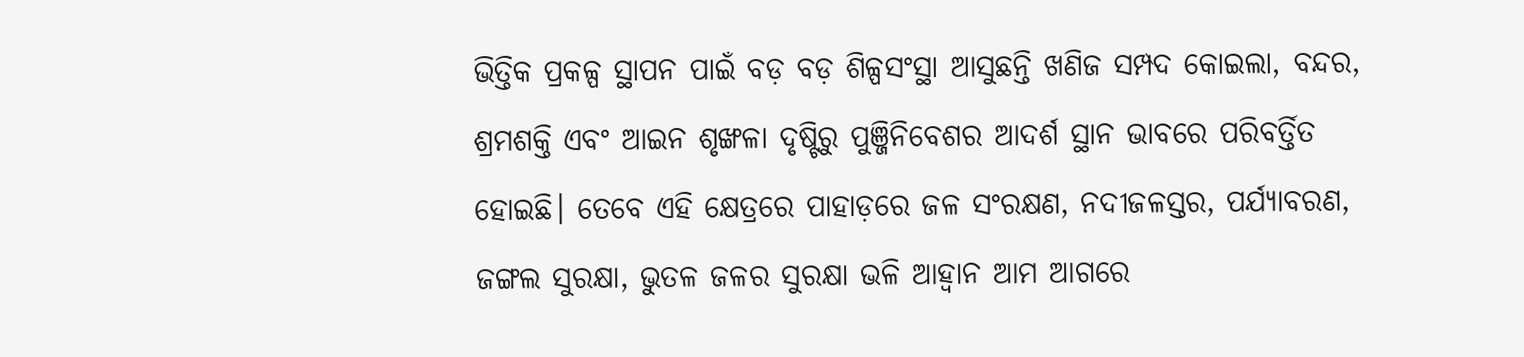ଭିତ୍ତିକ ପ୍ରକଳ୍ପ ସ୍ଥାପନ ପାଇଁ ବଡ଼ ବଡ଼ ଶିଳ୍ପସଂସ୍ଥା ଆସୁଛନ୍ତି ଖଣିଜ ସମ୍ପଦ କୋଇଲା, ବନ୍ଦର, ଶ୍ରମଶକ୍ତି ଏବଂ ଆଇନ ଶୃଙ୍ଖଳା ଦୃଷ୍ଟିରୁ ପୁଞ୍ଜିନିବେଶର ଆଦର୍ଶ ସ୍ଥାନ ଭାବରେ ପରିବର୍ତ୍ତିତ ହୋଇଛି। ତେବେ ଏହି କ୍ଷେତ୍ରରେ ପାହାଡ଼ରେ ଜଳ ସଂରକ୍ଷଣ, ନଦୀଜଳସ୍ତର, ପର୍ଯ୍ୟାବରଣ, ଜଙ୍ଗଲ ସୁରକ୍ଷା, ଭୁତଳ ଜଳର ସୁରକ୍ଷା ଭଳି ଆହ୍ୱାନ ଆମ ଆଗରେ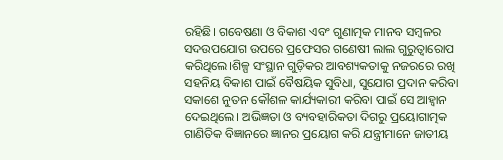ରହିଛି। ଗବେଷଣା ଓ ବିକାଶ ଏବଂ ଗୁଣାତ୍ମକ ମାନବ ସମ୍ବଳର ସଦଉପଯୋଗ ଉପରେ ପ୍ରଫେସର ଗଣେଷୀ ଲାଲ ଗୁରୁତ୍ୱାରୋପ କରିଥିଲେ।ଶିଳ୍ପ ସଂସ୍ଥାନ ଗୁଡ଼ିକର ଆବଶ୍ୟକତାକୁ ନଜରରେ ରଖି ସହନିୟ ବିକାଶ ପାଇଁ ବୈଷୟିକ ସୁବିଧା, ସୁଯୋଗ ପ୍ରଦାନ କରିବା ସକାଶେ ନୁତନ କୌଶଳ କାର୍ଯ୍ୟକାରୀ କରିବା ପାଇଁ ସେ ଆହ୍ୱାନ ଦେଇଥିଲେ। ଅଭିଜ୍ଞତା ଓ ବ୍ୟବହାରିକତା ଦିଗରୁ ପ୍ରୟୋଗାତ୍ମକ ଗାଣିତିକ ବିଜ୍ଞାନରେ ଜ୍ଞାନର ପ୍ରୟୋଗ କରି ଯନ୍ତ୍ରୀମାନେ ଜାତୀୟ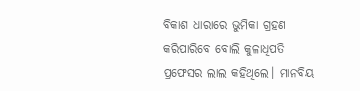ବିକାଶ ଧାରାରେ ଭୁମିକା ଗ୍ରହଣ କରିପାରିବେ ବୋଲି କୁଳାଧିପତି ପ୍ରଫେସର ଲାଲ କହିଥିଲେ। ମାନବିୟ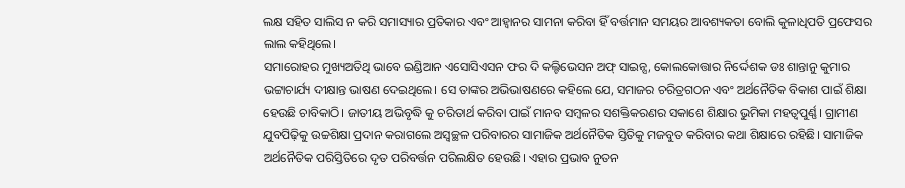ଲକ୍ଷ ସହିତ ସାଲିସ ନ କରି ସମାସ୍ୟାର ପ୍ରତିକାର ଏବଂ ଆହ୍ୱାନର ସାମନା କରିବା ହିଁ ବର୍ତ୍ତମାନ ସମୟର ଆବଶ୍ୟକତା ବୋଲି କୁଳାଧିପତି ପ୍ରଫେସର ଲାଲ କହିଥିଲେ।
ସମାରୋହର ମୁଖ୍ୟଅତିଥି ଭାବେ ଇଣ୍ଡିଆନ ଏସୋସିଏସନ ଫର ଦି କଲ୍ଟିଭେସନ ଅଫ୍ ସାଇନ୍ସ, କୋଲକୋତ୍ତାର ନିର୍ଦ୍ଦେଶକ ଡଃ ଶାନ୍ତାନୁ କୁମାର ଭଟ୍ଟାଚାର୍ଯ୍ୟ ଦୀକ୍ଷାନ୍ତ ଭାଷଣ ଦେଇଥିଲେ। ସେ ତାଙ୍କର ଅଭିଭାଷଣରେ କହିଲେ ଯେ, ସମାଜର ଚରିତ୍ରଗଠନ ଏବଂ ଅର୍ଥନୈତିକ ବିକାଶ ପାଇଁ ଶିକ୍ଷା ହେଉଛି ଚାବିକାଠି। ଜାତୀୟ ଅଭିବୃଦ୍ଧି କୁ ଚରିତାର୍ଥ କରିବା ପାଇଁ ମାନବ ସମ୍ବଳର ସଶକ୍ତିକରଣର ସକାଶେ ଶିକ୍ଷାର ଭୁମିକା ମହତ୍ୱପୁର୍ଣ୍ଣ। ଗ୍ରାମୀଣ ଯୁବପିଢ଼ିକୁ ଉଚ୍ଚଶିକ୍ଷା ପ୍ରଦାନ କରାଗଲେ ଅସ୍ୱଚ୍ଛଳ ପରିବାରର ସାମାଜିକ ଅର୍ଥନୈତିକ ସ୍ତିତିକୁ ମଜବୁତ କରିବାର କଥା ଶିକ୍ଷାରେ ରହିଛି। ସାମାଜିକ ଅର୍ଥନୈତିକ ପରିସ୍ତିତିରେ ଦୃତ ପରିବର୍ତ୍ତନ ପରିଲକ୍ଷିତ ହେଉଛି। ଏହାର ପ୍ରଭାବ ନୁତନ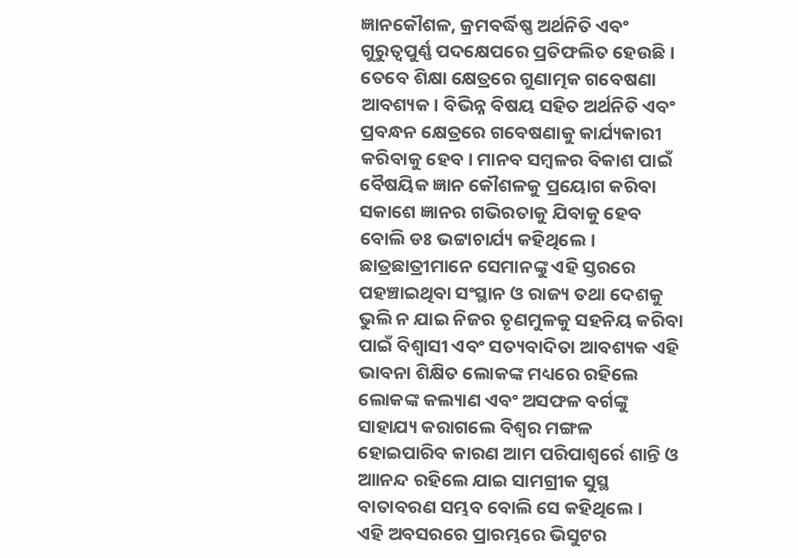ଜ୍ଞାନକୌଶଳ, କ୍ରମବର୍ଦ୍ଧିଷ୍ଣ ଅର୍ଥନିତି ଏବଂ ଗୁରୁତ୍ୱପୁର୍ଣ୍ଣ ପଦକ୍ଷେପରେ ପ୍ରତିଫଲିତ ହେଉଛି। ତେବେ ଶିକ୍ଷା କ୍ଷେତ୍ରରେ ଗୁଣାତ୍ମକ ଗବେଷଣା ଆବଶ୍ୟକ। ବିଭିନ୍ନ ବିଷୟ ସହିତ ଅର୍ଥନିତି ଏବଂ ପ୍ରବନ୍ଧନ କ୍ଷେତ୍ରରେ ଗବେଷଣାକୁ କାର୍ଯ୍ୟକାରୀ କରିବାକୁ ହେବ। ମାନବ ସମ୍ବଳର ବିକାଶ ପାଇଁ ବୈଷୟିକ ଜ୍ଞାନ କୌଶଳକୁ ପ୍ରୟୋଗ କରିବା ସକାଶେ ଜ୍ଞାନର ଗଭିରତାକୁ ଯିବାକୁ ହେବ ବୋଲି ଡଃ ଭଟ୍ଟାଚାର୍ଯ୍ୟ କହିଥିଲେ। ଛାତ୍ରଛାତ୍ରୀମାନେ ସେମାନଙ୍କୁ ଏହି ସ୍ତରରେ ପହଞ୍ଚାଇଥିବା ସଂସ୍ଥାନ ଓ ରାଜ୍ୟ ତଥା ଦେଶକୁ ଭୁଲି ନ ଯାଇ ନିଜର ତୃଣମୁଳକୁ ସହନିୟ କରିବା ପାଇଁ ବିଶ୍ୱାସୀ ଏବଂ ସତ୍ୟବାଦିତା ଆବଶ୍ୟକ ଏହି ଭାବନା ଶିକ୍ଷିତ ଲୋକଙ୍କ ମଧ୍ୟରେ ରହିଲେ ଲୋକଙ୍କ କଲ୍ୟାଣ ଏବଂ ଅସଫଳ ବର୍ଗଙ୍କୁ ସାହାଯ୍ୟ କରାଗଲେ ବିଶ୍ୱର ମଙ୍ଗଳ ହୋଇପାରିବ କାରଣ ଆମ ପରିପାଶ୍ୱର୍ରେ ଶାନ୍ତି ଓ ଆାନନ୍ଦ ରହିଲେ ଯାଇ ସାମଗ୍ରୀକ ସୁସ୍ଥ ବାତାବରଣ ସମ୍ଭବ ବୋଲି ସେ କହିଥିଲେ।
ଏହି ଅବସରରେ ପ୍ରାରମ୍ଭରେ ଭିସୁଟର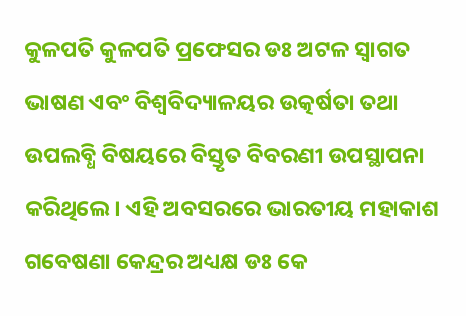କୁଳପତି କୁଳପତି ପ୍ରଫେସର ଡଃ ଅଟଳ ସ୍ୱାଗତ ଭାଷଣ ଏବଂ ବିଶ୍ୱବିଦ୍ୟାଳୟର ଉତ୍କର୍ଷତା ତଥା ଉପଲବ୍ଧି ବିଷୟରେ ବିସ୍ତୃତ ବିବରଣୀ ଉପସ୍ଥାପନା କରିଥିଲେ। ଏହି ଅବସରରେ ଭାରତୀୟ ମହାକାଶ ଗବେଷଣା କେନ୍ଦ୍ରର ଅଧ୍ୟକ୍ଷ ଡଃ କେ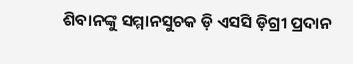ଶିବାନଙ୍କୁ ସମ୍ମାନସୁଚକ ଡ଼ି ଏସସି ଡ଼ିଗ୍ରୀ ପ୍ରଦାନ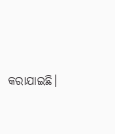କରାଯାଇଛି।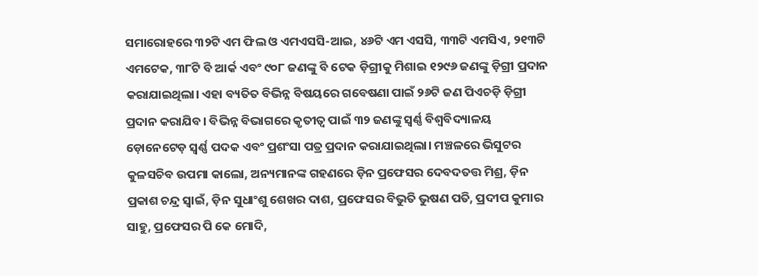ସମାରୋହରେ ୩୨ଟି ଏମ ଫିଲ ଓ ଏମଏସସି-ଆଇ, ୪୬ଟି ଏମ ଏସସି, ୩୩ଟି ଏମସିଏ, ୨୧୩ଟି ଏମଟେକ, ୩୮ଟି ବି ଆର୍କ ଏବଂ ୯୦୮ ଜଣଙ୍କୁ ବି ଟେକ ଡ଼ିଗ୍ରୀକୁ ମିଶାଇ ୧୨୯୬ ଜଣଙ୍କୁ ଡ଼ିଗ୍ରୀ ପ୍ରଦାନ କରାଯାଇଥିଲା। ଏହା ବ୍ୟତିତ ବିଭିନ୍ନ ବିଷୟରେ ଗବେଷଣା ପାଇଁ ୨୬ଟି ଜଣ ପିଏଚଡ଼ି ଡ଼ିଗ୍ରୀ ପ୍ରଦାନ କରାଯିବ। ବିଭିନ୍ନ ବିଭାଗରେ କୃତୀତ୍ୱ ପାଇଁ ୩୨ ଜଣଙ୍କୁ ସ୍ୱର୍ଣ୍ଣ ବିଶ୍ୱବିଦ୍ୟାଳୟ ଡ଼ୋନେଟେଡ଼ ସ୍ୱର୍ଣ୍ଣ ପଦକ ଏବଂ ପ୍ରଶଂସା ପତ୍ର ପ୍ରଦାନ କରାଯାଇଥିଲା। ମଞ୍ଚଳରେ ଭିସୁଟର କୁଳସଚିବ ଉପମା କାଲୋ, ଅନ୍ୟମାନଙ୍କ ଗହଣରେ ଡ଼ିନ ପ୍ରଫେସର ଦେବଦତତ୍ତ ମିଶ୍ର, ଡ଼ିନ ପ୍ରକାଶ ଚନ୍ଦ୍ର ସ୍ୱାଇଁ, ଡ଼ିନ ସୁଧାଂଶୁ ଶେଖର ଦାଶ, ପ୍ରଫେସର ବିଭୁତି ଭୁଷଣ ପତି, ପ୍ରଦୀପ କୁମାର ସାହୁ, ପ୍ରଫେସର ପି କେ ମୋଦି,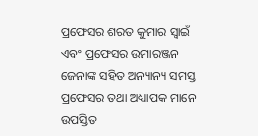ପ୍ରଫେସର ଶରତ କୁମାର ସ୍ୱାଇଁ ଏବଂ ପ୍ରଫେସର ଉମାରଞ୍ଜନ ଜେନାଙ୍କ ସହିତ ଅନ୍ୟାନ୍ୟ ସମସ୍ତ ପ୍ରଫେସର ତଥା ଅଧ୍ୟାପକ ମାନେ ଉପସ୍ତିତ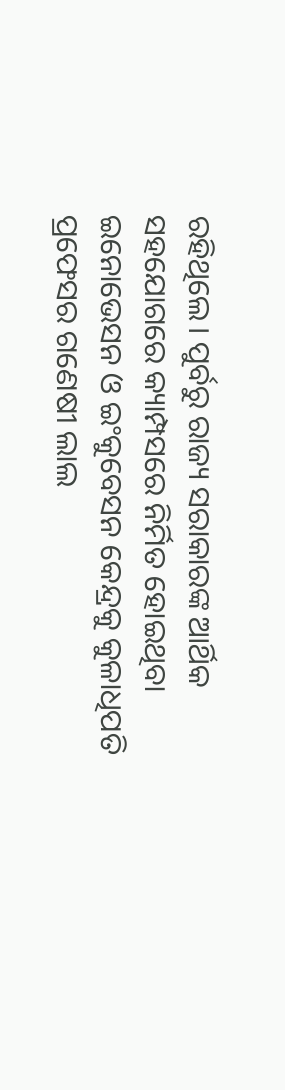ରହିଥିଲେ। ପୁର୍ବରୁ ରାଜ୍ୟ ସରାକାରଙ୍କ ଆର୍ଥିକ ସହଯୋଗରେ କ୍ୟାମ୍ପସରେ ନିର୍ମିତ ହୋଇଥିବା ଇନୋଭେସନ ଓ ଇଂକୁବେସନ କେନ୍ଦ୍ରକୁ କୁଳାଧିପତି ପ୍ରଫେସର ଗଣେଷୀ ଲାଲ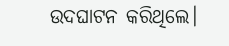ଉଦଘାଟନ କରିଥିଲେ।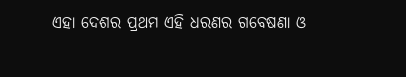ଏହା ଦେଶର ପ୍ରଥମ ଏହି ଧରଣର ଗବେଷଣା ଓ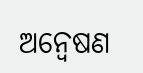ଅନ୍ୱେଷଣ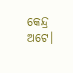କେନ୍ଦ୍ର ଅଟେ।